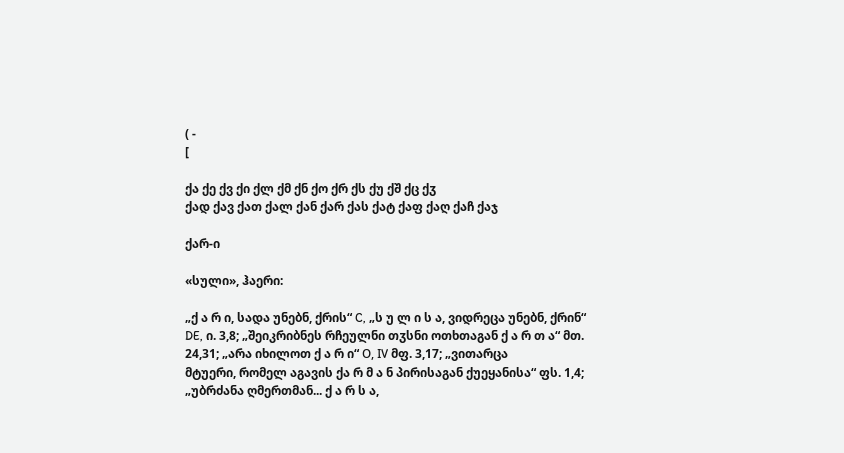( -
[

ქა ქე ქვ ქი ქლ ქმ ქნ ქო ქრ ქს ქუ ქშ ქც ქჳ
ქად ქავ ქათ ქალ ქან ქარ ქას ქატ ქაფ ქაღ ქაჩ ქაჯ

ქარ-ი

«სული», ჰაერი:

„ქ ა რ ი, სადა უნებნ, ქრის“ C, „ს უ ლ ი ს ა, ვიდრეცა უნებნ, ქრინ“ DE, ი. 3,8; „შეიკრიბნეს რჩეულნი თჳსნი ოთხთაგან ქ ა რ თ ა“ მთ. 24,31; „არა იხილოთ ქ ა რ ი“ О, IV მფ. 3,17; „ვითარცა
მტუერი, რომელ აგავის ქა რ მ ა ნ პირისაგან ქუეყანისა“ ფს. 1,4; „უბრძანა ღმერთმან... ქ ა რ ს ა,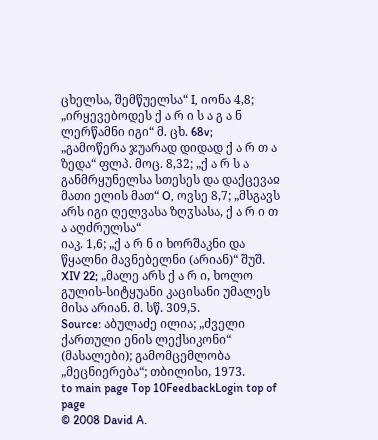ცხელსა, შემწუელსა“ I, იონა 4,8; „ირყევებოდეს ქ ა რ ი ს ა გ ა ნ ლერწამნი იგი“ მ. ცხ. 68v;
„გამოწერა ჯუარად დიდად ქ ა რ თ ა ზედა“ ფლპ. მოც. 8,32; „ქ ა რ ს ა განმრყუნელსა სთესეს და დაქცევაჲ მათი ელის მათ“ O, ოვსე 8,7; „მსგავს არს იგი ღელვასა ზღჳსასა, ქ ა რ ი თ ა აღძრულსა“
იაკ. 1,6; „ქ ა რ ნ ი ხორშაკნი და წყალნი მავნებელნი (არიან)“ შუშ. XIV 22; „მალე არს ქ ა რ ი, ხოლო გულის-სიტყუანი კაცისანი უმალეს მისა არიან. მ. სწ. 309,5.
Source: აბულაძე ილია; „ძველი ქართული ენის ლექსიკონი“ (მასალები); გამომცემლობა „მეცნიერება“; თბილისი, 1973.
to main page Top 10FeedbackLogin top of page
© 2008 David A.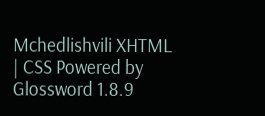Mchedlishvili XHTML | CSS Powered by Glossword 1.8.9